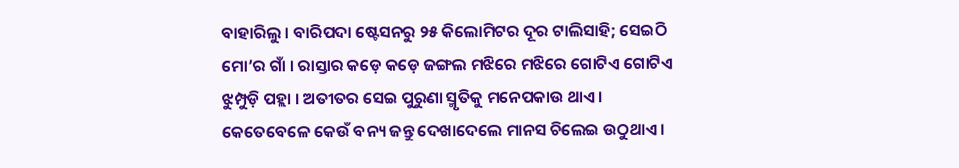ବାହାରିଲୁ । ବାରିପଦା ଷ୍ଟେସନରୁ ୨୫ କିଲୋମିଟର ଦୂର ଟାଲିସାହି; ସେଇଠି ମୋ’ର ଗାଁ । ରାସ୍ତାର କଡ଼େ କଡ଼େ ଜଙ୍ଗଲ ମଝିରେ ମଝିରେ ଗୋଟିଏ ଗୋଟିଏ ଝୁମ୍ପୁଡ଼ି ପହ୍ଲା । ଅତୀତର ସେଇ ପୁରୁଣା ସ୍ମୃତିକୁ ମନେପକାଉ ଥାଏ । କେତେବେଳେ କେଉଁ ବନ୍ୟ ଜନ୍ତୁ ଦେଖାଦେଲେ ମାନସ ଚିଲେଇ ଉଠୁଥାଏ ।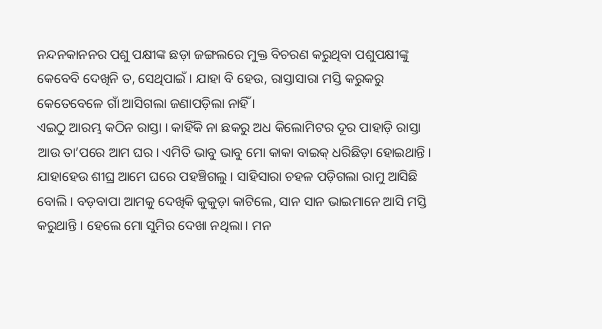ନନ୍ଦନକାନନର ପଶୁ ପକ୍ଷୀଙ୍କ ଛଡ଼ା ଜଙ୍ଗଲରେ ମୁକ୍ତ ବିଚରଣ କରୁଥିବା ପଶୁପକ୍ଷୀଙ୍କୁ କେବେବି ଦେଖିନି ତ, ସେଥିପାଇଁ । ଯାହା ବି ହେଉ, ରାସ୍ତାସାରା ମସ୍ତି କରୁକରୁ କେତେବେଳେ ଗାଁ ଆସିଗଲା ଜଣାପଡ଼ିଲା ନାହିଁ ।
ଏଇଠୁ ଆରମ୍ଭ କଠିନ ରାସ୍ତା । କାହିଁକି ନା ଛକରୁ ଅଧ କିଲୋମିଟର ଦୂର ପାହାଡ଼ି ରାସ୍ତା ଆଉ ତା’ପରେ ଆମ ଘର । ଏମିତି ଭାବୁ ଭାବୁ ମୋ କାକା ବାଇକ୍ ଧରିଛିଡ଼ା ହୋଇଥାନ୍ତି । ଯାହାହେଉ ଶୀଘ୍ର ଆମେ ଘରେ ପହଞ୍ଚିଗଲୁ । ସାହିସାରା ଚହଳ ପଡ଼ିଗଲା ରାମୁ ଆସିଛି ବୋଲି । ବଡ଼ବାପା ଆମକୁ ଦେଖିକି କୁକୁଡ଼ା କାଟିଲେ, ସାନ ସାନ ଭାଇମାନେ ଆସି ମସ୍ତି କରୁଥାନ୍ତି । ହେଲେ ମୋ ସୁମିର ଦେଖା ନଥିଲା । ମନ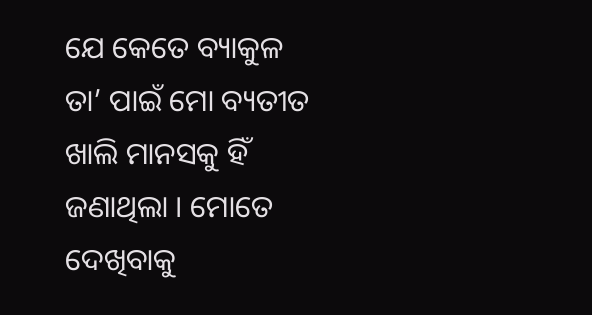ଯେ କେତେ ବ୍ୟାକୁଳ ତା’ ପାଇଁ ମୋ ବ୍ୟତୀତ ଖାଲି ମାନସକୁ ହିଁ ଜଣାଥିଲା । ମୋତେ ଦେଖିବାକୁ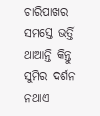ଚାରିପାଖର ସମସ୍ତେ ଭର୍ତ୍ତି ଥାଆନ୍ତି କିନ୍ତୁ ସୁମିର ଦର୍ଶନ ନଥାଏ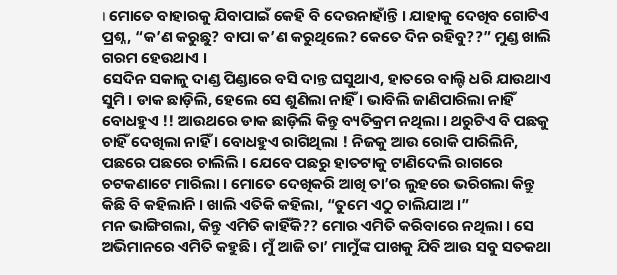। ମୋତେ ବାହାରକୁ ଯିବାପାଇଁ କେହି ବି ଦେଉନାହାଁନ୍ତି । ଯାହାକୁ ଦେଖିବ ଗୋଟିଏ ପ୍ରଶ୍ନ, “କ’ଣ କରୁଛୁ? ବାପା କ’ଣ କରୁଥିଲେ? କେତେ ଦିନ ରହିବୁ??” ମୁଣ୍ଡ ଖାଲି ଗରମ ହେଉଥାଏ ।
ସେଦିନ ସକାଳୁ ଦାଣ୍ଡ ପିଣ୍ଡାରେ ବସି ଦାନ୍ତ ଘସୁଥାଏ, ହାତରେ ବାଲ୍ଟି ଧରି ଯାଉଥାଏ ସୁମି । ଡାକ ଛାଡ଼ିଲି, ହେଲେ ସେ ଶୁଣିଲା ନାହିଁ । ଭାବିଲି ଜାଣିପାରିଲା ନାହିଁ ବୋଧହୁଏ !! ଆଉଥରେ ଡାକ ଛାଡ଼ିଲି କିନ୍ତୁ ବ୍ୟତିକ୍ରମ ନଥିଲା । ଥରୁଟିଏ ବି ପଛକୁ ଚାହିଁ ଦେଖିଲା ନାହିଁ । ବୋଧହୁଏ ରାଗିଥିଲା ! ନିଜକୁ ଆଉ ରୋକି ପାରିଲିନି, ପଛରେ ପଛରେ ଚାଲିଲି । ଯେବେ ପଛରୁ ହାତଟାକୁ ଟାଣିଦେଲି ରାଗରେ ଚଟକଣାଟେ ମାରିଲା । ମୋତେ ଦେଖିକରି ଆଖି ତା’ର ଲୁହରେ ଭରିଗଲା କିନ୍ତୁ କିଛି ବି କହିଲାନି । ଖାଲି ଏତିକି କହିଲା, “ତୁମେ ଏଠୁ ଚାଲିଯାଅ ।”
ମନ ଭାଙ୍ଗିଗଲା, କିନ୍ତୁ ଏମିତି କାହିଁକି?? ମୋର ଏମିତି କରିବାରେ ନଥିଲା । ସେ ଅଭିମାନରେ ଏମିତି କହୁଛି । ମୁଁ ଆଜି ତା’ ମାମୁଁଙ୍କ ପାଖକୁ ଯିବି ଆଉ ସବୁ ସତକଥା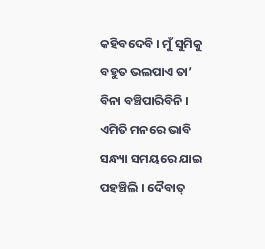କହିବଦେବି । ମୁଁ ସୁମିକୁ ବହୁତ ଭଲପାଏ ତା’ ବିନା ବଞ୍ଚିପାରିବିନି । ଏମିତି ମନରେ ଭାବି ସନ୍ଧ୍ୟା ସମୟରେ ଯାଇ ପହଞ୍ଚିଲି । ଦୈବାତ୍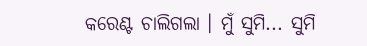କରେଣ୍ଟ ଚାଲିଗଲା । ମୁଁ ସୁମି... ସୁମି